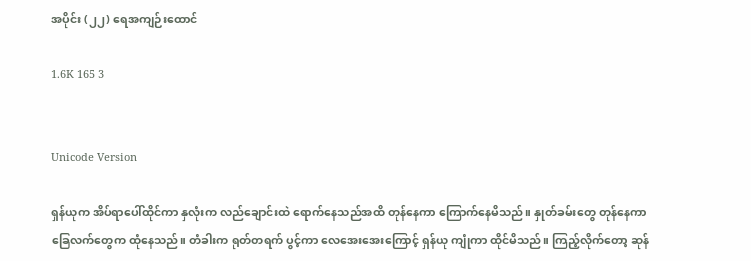အပိုင်း (၂၂) ရေအကျဉ်းထောင်

1.6K 165 3


Unicode Version

ရှန်ယုက အိပ်ရာပေါ်ထိုင်ကာ နှလုံးက လည်ချောင်းထဲ ရောက်နေသည်အထိ တုန်နေကာ ကြောက်နေမိသည်။ နှုတ်ခမ်းတွေ တုန်နေကာ ခြေလက်တွေက ထုံနေသည်။ တံခါးက ရုတ်တရက် ပွင့်ကာ လေအေးအေးကြောင့် ရှန်ယု ကျုံကာ ထိုင်မိသည်။ ကြည့်လိုက်တော့ ဆုန်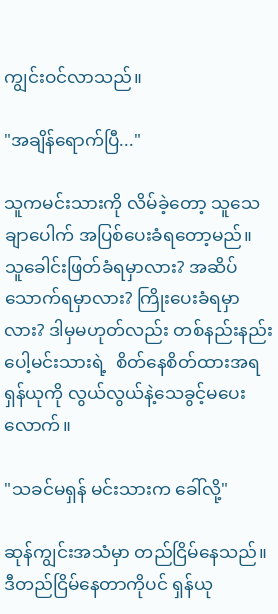ကျွင်းဝင်လာသည်။

"အချိန်ရောက်ပြီ..."

သူကမင်းသားကို လိမ်ခဲ့တော့ သူသေချာပေါက် အပြစ်ပေးခံရတော့မည်။ သူခေါင်းဖြတ်ခံရမှာလား? အဆိပ်သောက်ရမှာလား? ကြိုးပေးခံရမှာလား? ဒါမှမဟုတ်လည်း တစ်နည်းနည်းပေါ့မင်းသားရဲ့  စိတ်နေစိတ်ထားအရ ရှန်ယုကို လွယ်လွယ်နဲ့သေခွင့်မပေးလောက်။

"သခင်မရှန် မင်းသားက ခေါ်လို့"

ဆုန်ကျွင်းအသံမှာ တည်ငြိမ်နေသည်။ ဒီတည်ငြိမ်နေတာကိုပင် ရှန်ယု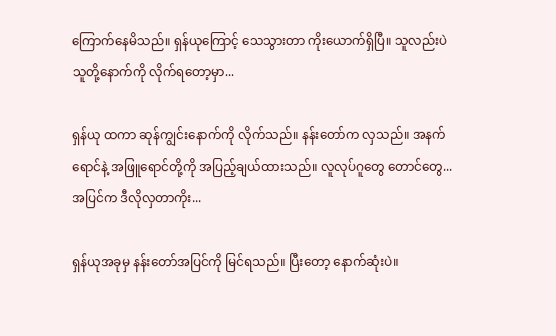ကြောက်နေမိသည်။ ရှန်ယုကြောင့် သေသွားတာ ကိုးယောက်ရှိပြီ။ သူလည်းပဲ သူတို့နောက်ကို လိုက်ရတော့မှာ...

ရှန်ယု ထကာ ဆုန်ကျွင်းနောက်ကို လိုက်သည်။ နန်းတော်က လှသည်။ အနက်ရောင်နဲ့ အဖြူရောင်တို့ကို အပြည့်ချယ်ထားသည်။ လူလုပ်ဂူတွေ တောင်တွေ... အပြင်က ဒီလိုလှတာကိုး...

ရှန်ယုအခုမှ နန်းတော်အပြင်ကို မြင်ရသည်။ ပြီးတော့ နောက်ဆုံးပဲ။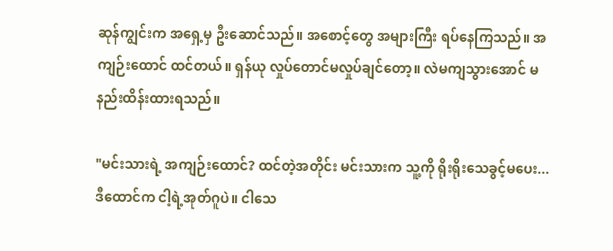ဆုန်ကျွင်းက အရှေ့မှ ဦးဆောင်သည်။ အစောင့်တွေ အများကြီး ရပ်နေကြသည်။ အကျဉ်းထောင် ထင်တယ်။ ရှန်ယု လှုပ်တောင်မလှုပ်ချင်တော့။ လဲမကျသွားအောင် မနည်းထိန်းထားရသည်။

"မင်းသားရဲ့ အကျဉ်းထောင်? ထင်တဲ့အတိုင်း မင်းသားက သူ့ကို ရိုးရိုးသေခွင့်မပေး... ဒီထောင်က ငါ့ရဲ့အုတ်ဂူပဲ။ ငါသေ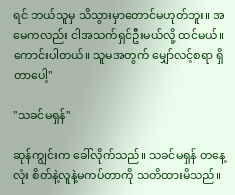ရင် ဘယ်သူမှ သိသွားမှာတောင်မဟုတ်ဘူး။ အမေကလည်း ငါအသက်ရှင်ဦးမယ်လို့ ထင်မယ်။ ကောင်းပါတယ်။ သူမအတွက် မျှော်လင့်စရာ ရှိတာပေါ့"

"သခင်မရှန်"

ဆုန်ကျွင်းက ခေါ်လိုက်သည်။ သခင်မရှန် တနေ့လုံး စိတ်နဲ့လူနဲ့မကပ်တာကို သတိထားမိသည်။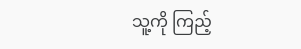သူ့ကို ကြည့်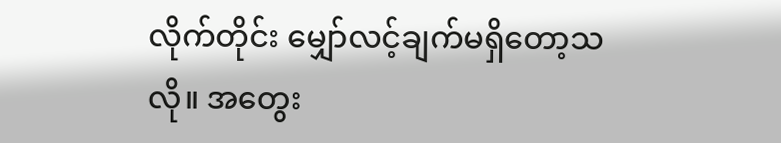လိုက်တိုင်း မျှော်လင့်ချက်မရှိတော့သလို။ အတွေး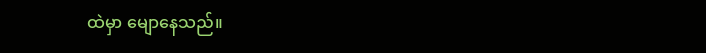ထဲမှာ မျောနေသည်။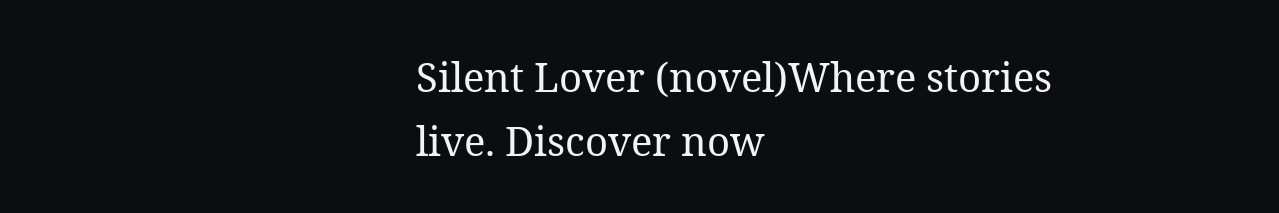Silent Lover (novel)Where stories live. Discover now